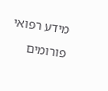מידע רפואי
פורומים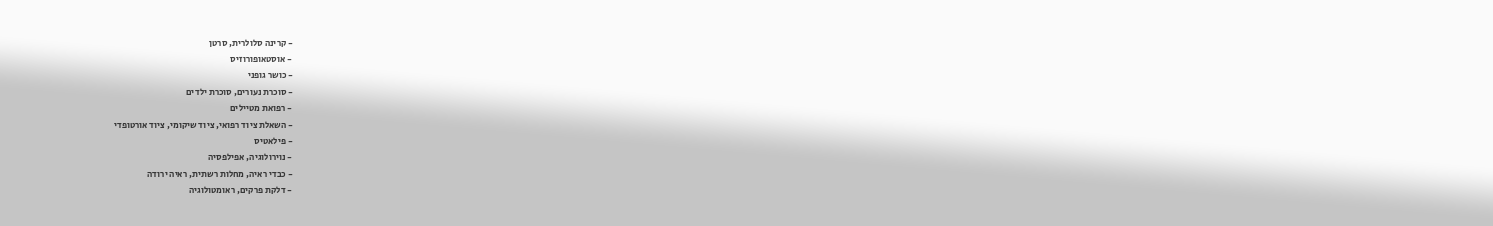- קרינה סלולרית, סרטן
- אוסטאופורוזיס
- כושר גופני
- סוכרת נעורים, סוכרת ילדים
- רפואת מטיילים
- השאלת ציוד רפואי, ציוד שיקומי, ציוד אורטופדי
- פילאטיס
- נוירולוגיה, אפילפסיה
- כבדי ראיה, מחלות רשתית, ראיה ירודה
- דלקת פרקים, ראומטולוגיה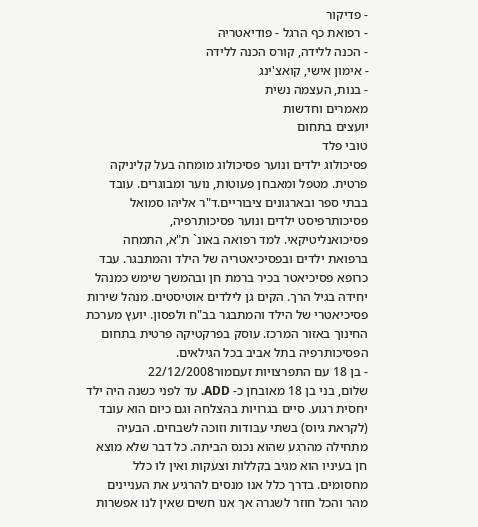- פדיקור
- רפואת כף הרגל - פודיאטריה
- הכנה ללידה, קורס הכנה ללידה
- אימון אישי, קואצ'ינג
- בנות, העצמה נשית
מאמרים וחדשות
יועצים בתחום
טובי פלד
פסיכולוג ילדים ונוער פסיכולוג מומחה בעל קליניקה פרטית. מטפל ומאבחן פעוטות, נוער ומבוגרים. עובד בבתי ספר ובארגונים ציבוריים.ד"ר אליהו סמואל
פסיכותרפיסט ילדים ונוער פסיכותרפיה, פסיכואנליטיקאי. למד רפואה באונ` ת"א, התמחה ברפואת ילדים ובפסיכיאטריה של הילד והמתבגר. עבד כרופא פסיכיאטר בכיר ברמת חן ובהמשך שימש כמנהל יחידה בגיל הרך. הקים גן לילדים אוטיסטים. מנהל שירות פסיכיאטרי של הילד והמתבגר בב"ח ולפסון. יועץ מערכת החינוך באזור המרכז. עוסק בפרקטיקה פרטית בתחום הפסיכותרפיה בתל אביב בכל הגילאים.
- בן 18 עם התפרצויות זעםמור22/12/2008
שלום, בני בן 18 מאובחן כ- ADD. עד לפני כשנה היה ילד יחסית רגוע. סיים בגרויות בהצלחה וגם כיום הוא עובד (לקראת גיוס) בשתי עבודות וזוכה לשבחים. הבעיה מתחילה מהרגע שהוא נכנס הביתה. כל דבר שלא מוצא חן בעיניו הוא מגיב בקללות וצעקות ואין לו כלל מחסומים. בדרך כלל אנו מנסים להרגיע את העניינים מהר והכל חוזר לשגרה אך אנו חשים שאין לנו אפשרות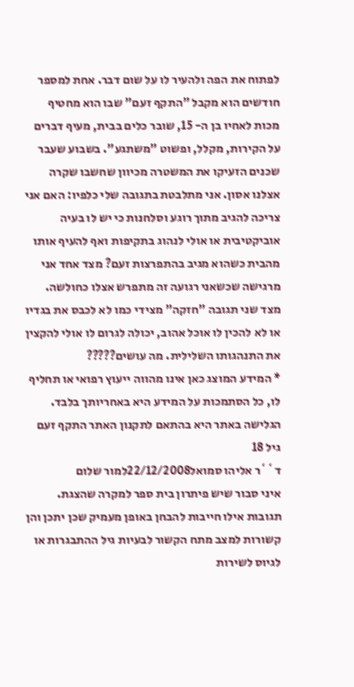לפתוח את הפה ולהעיר לו על שום דבר. אחת למספר חודשים הוא מקבל "התקף זעם" שבו הוא מחטיף מכות לאחיו בן ה- 15, שובר כלים בבית, מעיף דברים על הקירות, מקלל, ופשוט "משתגע". בשבוע שעבר שכנים הזעיקו את המשטרה מכיוון שחשבו שקרה אצלנו אסון. אני מתלבטת בתגובה שלי כלפיו: האם אני צריכה להגיב מתוך רוגע וסלחנות כי יש לו בעיה אוביקטיבית או אולי לנהוג בתקיפות ואף להעיף אותו מהבית כשהוא מגיב בהתפרצות זעם? מצד אחד אני מרגישה שכשאני רגועה זה מתפרש אצלו כחולשה. מצד שני תגובה "חזקה" מצידי כמו לא לכבס את בגדיו או לא להכין לו אוכל אהוב, יכולה לגרום לו אולי להקצין את התנהגותו השלילית. מה עושים?????
* המידע המוצג כאן אינו מהווה ייעוץ רפואי או תחליף לו, כל הסתמכות על המידע היא באחריותך בלבד. הגלישה באתר היא בהתאם לתקנון האתר התקף זעם גיל 18
ד``ר אליהו סמואל22/12/2008למור שלום
איני סבור שיש פיתרון בית ספר למקרה שהצגת.
תגובות אילו חייבות להבחן באופן מעמיק שכן יתכן והן קשורות למצב מתח הקשור לבעיות גיל ההתבגרות או לגיוס לשירות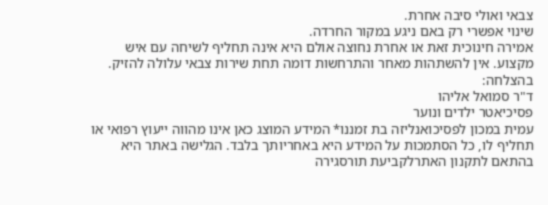צבאי ואולי סיבה אחרת.
שינוי אפשרי רק באם ניגע במקור החרדה.
אמירה חינוכית זאת או אחרת נחוצה אולם היא אינה תחליף לשיחה עם איש מקצוע. אין להשתהות מאחר והתרחשות דומה תחת שירות צבאי עלולה להזיק.
בהצלחה:
ד"ר סמואל אליהו
פסיכיאטר ילדים ונוער
עמית במכון לפסיכואנליזה בת זמננו* המידע המוצג כאן אינו מהווה ייעוץ רפואי או תחליף לו, כל הסתמכות על המידע היא באחריותך בלבד. הגלישה באתר היא בהתאם לתקנון האתרלקביעת תורסגירה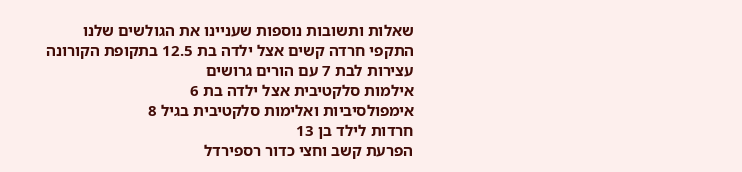שאלות ותשובות נוספות שעניינו את הגולשים שלנו
התקפי חרדה קשים אצל ילדה בת 12.5 בתקופת הקורונה
עצירות לבת 7 עם הורים גרושים
אילמות סלקטיבית אצל ילדה בת 6
אימפולסיביות ואלימות סלקטיבית בגיל 8
חרדות לילד בן 13
הפרעת קשב וחצי כדור רספירדל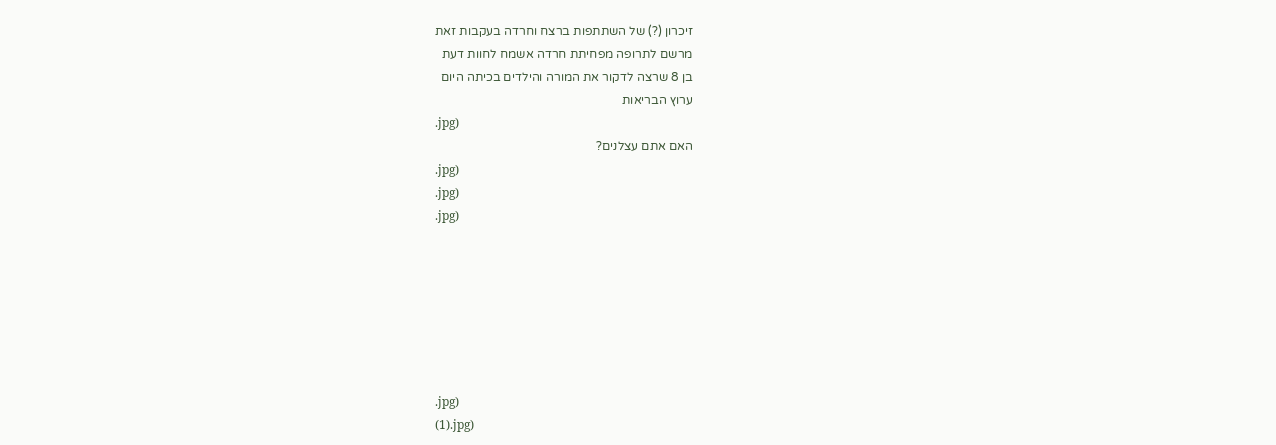זיכרון (?) של השתתפות ברצח וחרדה בעקבות זאת
מרשם לתרופה מפחיתת חרדה אשמח לחוות דעת
בן 8 שרצה לדקור את המורה והילדים בכיתה היום
ערוץ הבריאות
.jpg)
האם אתם עצלנים?
.jpg)
.jpg)
.jpg)







.jpg)
(1).jpg)